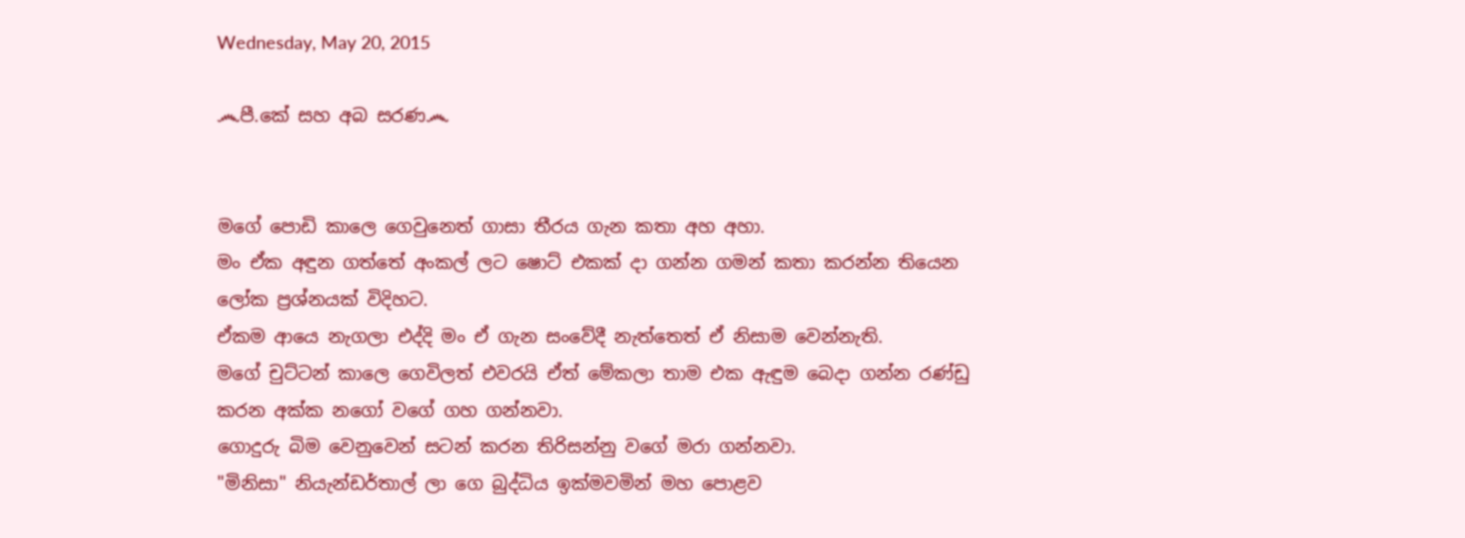Wednesday, May 20, 2015

෴පී.කේ සහ අබ සරණ෴


මගේ පොඩි කාලෙ ගෙවුනෙත් ගාසා තීරය ගැන කතා අහ අහා.
මං ඒක අඳුන ගත්තේ අංකල් ලට ෂොට් එකක් දා ගන්න ගමන් කතා කරන්න තියෙන ලෝක ප්‍රශ්නයක් විදිහට.
ඒකම ආයෙ නැගලා එද්දි මං ඒ ගැන සංවේදී නැත්තෙත් ඒ නිසාම වෙන්නැති.
මගේ චුට්ටන් කාලෙ ගෙවිලත් එවරයි ඒත් මේකලා තාම එක ඇඳුම බෙදා ගන්න රණ්ඩු කරන අක්ක නගෝ වගේ ගහ ගන්නවා.
ගොදුරු බිම වෙනුවෙන් සටන් කරන තිරිසන්නු වගේ මරා ගන්නවා.
"මිනිසා" නියැන්ඩර්තාල් ලා ගෙ බුද්ධිය ඉක්මවමින් මහ පොළව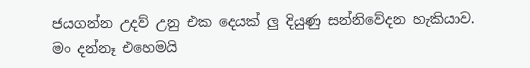ජයගන්න උදව් උනු එක දෙයක් ලු දියුණු සන්නිවේදන හැකියාව.
මං දන්නෑ එහෙමයි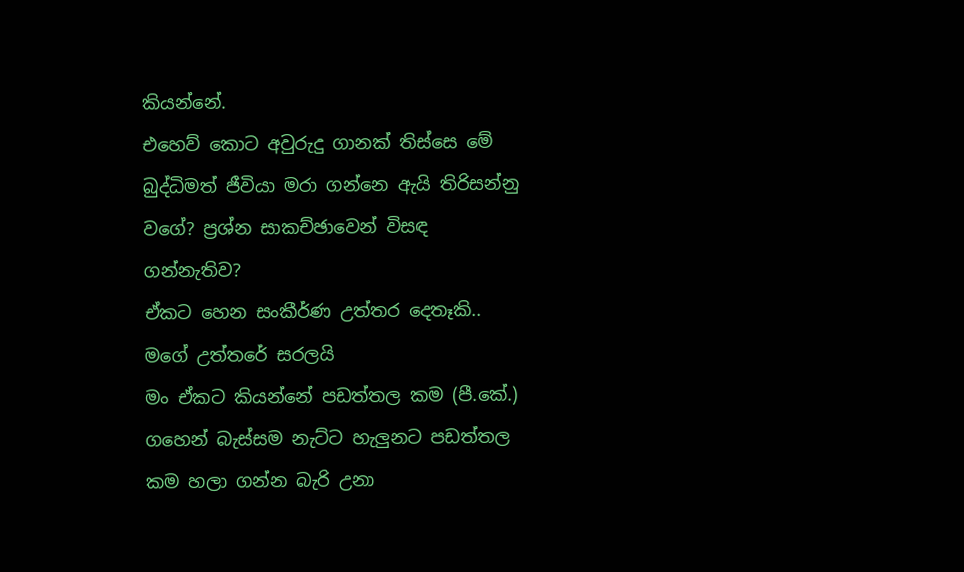කියන්නේ.
එහෙව් කොට අවුරුදු ගානක් තිස්සෙ මේ බුද්ධිමත් ජීවියා මරා ගන්නෙ ඇයි තිරිසන්නු වගේ? ප්‍රශ්න සාකච්ඡාවෙන් විසඳ ගන්නැතිව?
ඒකට හෙන සංකීර්ණ උත්තර දෙතෑකි..
මගේ උත්තරේ සරලයි
මං ඒකට කියන්නේ පඩත්තල කම (පී.කේ.)
ගහෙන් බැස්සම නැට්ට හැලුනට පඩත්තල කම හලා ගන්න බැරි උනා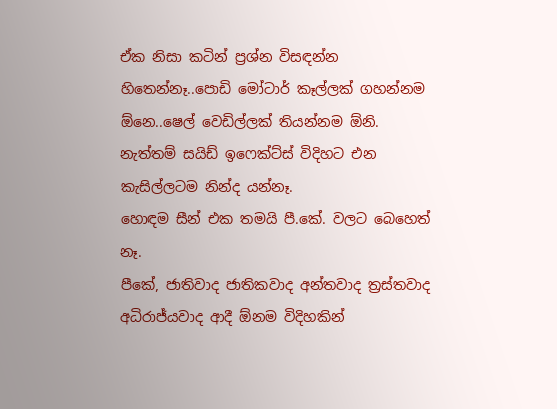ඒක නිසා කටින් ප්‍රශ්න විසඳන්න හිතෙන්නෑ..පොඩි මෝටාර් කෑල්ලක් ගහන්නම ඕනෙ..ෂෙල් වෙඩිල්ලක් තියන්නම ඕනි.
නැත්තම් සයිඩ් ඉෆෙක්ට්ස් විදිහට එන කැසිල්ලටම නින්ද යන්නෑ.
හොඳම සීන් එක තමයි පී.කේ. වලට බෙහෙත් නෑ.
පීකේ, ජාතිවාද ජාතිකවාද අන්තවාද ත්‍රස්තවාද අධිරාජ්යවාද ආදී ඕනම විදිහකින්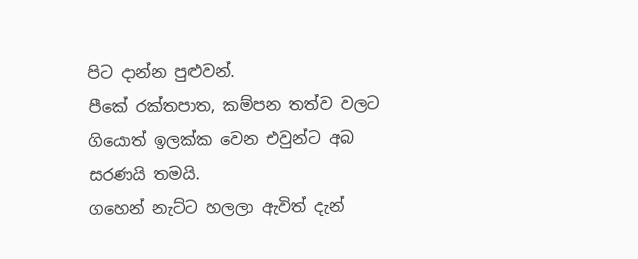පිට දාන්න පුළුවන්.
පීකේ රක්තපාත, කම්පන තත්ව වලට ගියොත් ඉලක්ක වෙන එවුන්ට අබ සරණයි තමයි.
ගහෙන් නැට්ට හලලා ඇවිත් දැන්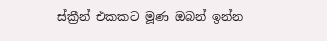ස්ක්‍රීන් එකකට මූණ ඔබන් ඉන්න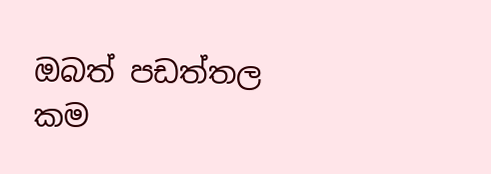ඔබත් පඩත්තල කම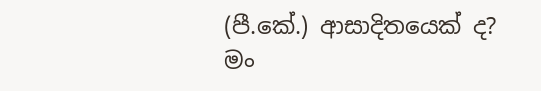(පී.කේ.) ආසාදිතයෙක් ද?
මං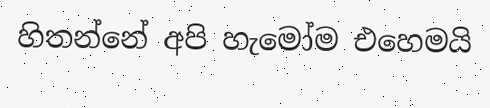හිතන්නේ අපි හැමෝම එහෙමයි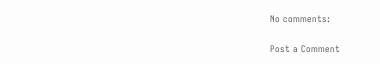No comments:

Post a Comment